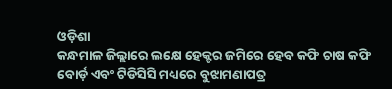ଓଡ଼ିଶା
କନ୍ଧମାଳ ଜିଲ୍ଲାରେ ଲକ୍ଷେ ହେକ୍ଟର ଜମିରେ ହେବ କଫି ଚାଷ କଫି ବୋର୍ଡ଼ ଏବଂ ଟିଡିସିସି ମଧ୍ୟରେ ବୁଝାମଣାପତ୍ର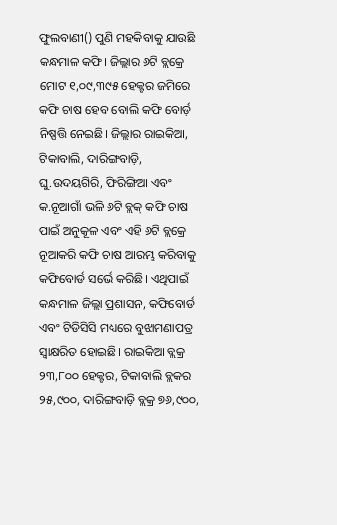ଫୁଲବାଣୀ() ପୁଣି ମହକିବାକୁ ଯାଉଛି କନ୍ଧମାଳ କଫି। ଜିଲ୍ଲାର ୬ଟି ବ୍ଲକ୍ରେ ମୋଟ ୧,୦୯,୩୯୫ ହେକ୍ଟର ଜମିରେ କଫି ଚାଷ ହେବ ବୋଲି କଫି ବୋର୍ଡ଼ ନିଷ୍ପତ୍ତି ନେଇଛି। ଜିଲ୍ଲାର ରାଇକିଆ, ଟିକାବାଲି, ଦାରିଙ୍ଗବାଡ଼ି, ଘୁ.ଉଦୟଗିରି, ଫିରିଙ୍ଗିଆ ଏବଂ କ.ନୂଆଗାଁ ଭଳି ୬ଟି ବ୍ଲକ୍ କଫି ଚାଷ ପାଇଁ ଅନୁକୂଳ ଏବଂ ଏହି ୬ଟି ବ୍ଲକ୍ରେ ନୂଆକରି କଫି ଚାଷ ଆରମ୍ଭ କରିବାକୁ କଫିବୋର୍ଡ ସର୍ଭେ କରିଛି। ଏଥିପାଇଁ କନ୍ଧମାଳ ଜିଲ୍ଲା ପ୍ରଶାସନ, କଫିବୋର୍ଡ ଏବଂ ଟିଡିସିସି ମଧ୍ୟରେ ବୁଝାମଣାପତ୍ର ସ୍ବାକ୍ଷରିତ ହୋଇଛି। ରାଇକିଆ ବ୍ଲକ୍ର ୨୩,୮୦୦ ହେକ୍ଟର, ଟିକାବାଲି ବ୍ଲକର ୨୫,୯୦୦, ଦାରିଙ୍ଗବାଡ଼ି ବ୍ଲକ୍ର ୭୬,୯୦୦,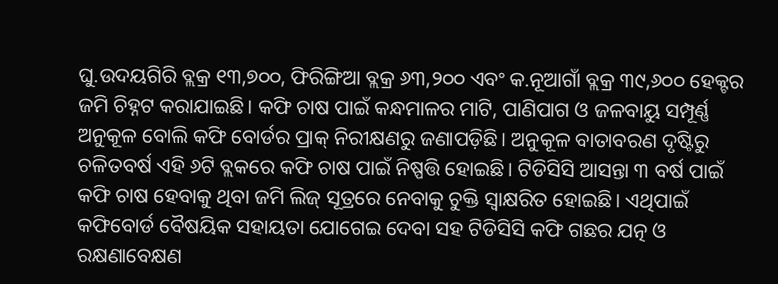ଘୁ.ଉଦୟଗିରି ବ୍ଲକ୍ର ୧୩,୭୦୦, ଫିରିଙ୍ଗିଆ ବ୍ଲକ୍ର ୬୩,୨୦୦ ଏବଂ କ.ନୂଆଗାଁ ବ୍ଲକ୍ର ୩୯,୬୦୦ ହେକ୍ଟର ଜମି ଚିହ୍ନଟ କରାଯାଇଛି। କଫି ଚାଷ ପାଇଁ କନ୍ଧମାଳର ମାଟି, ପାଣିପାଗ ଓ ଜଳବାୟୁ ସମ୍ପୂର୍ଣ୍ଣ ଅନୁକୂଳ ବୋଲି କଫି ବୋର୍ଡର ପ୍ରାକ୍ ନିରୀକ୍ଷଣରୁ ଜଣାପଡ଼ିଛି। ଅନୁକୂଳ ବାତାବରଣ ଦୃଷ୍ଟିରୁ ଚଳିତବର୍ଷ ଏହି ୬ଟି ବ୍ଲକରେ କଫି ଚାଷ ପାଇଁ ନିଷ୍ପତ୍ତି ହୋଇଛି। ଟିଡିସିସି ଆସନ୍ତା ୩ ବର୍ଷ ପାଇଁ କଫି ଚାଷ ହେବାକୁ ଥିବା ଜମି ଲିଜ୍ ସୂତ୍ରରେ ନେବାକୁ ଚୁକ୍ତି ସ୍ବାକ୍ଷରିତ ହୋଇଛି। ଏଥିପାଇଁ କଫିବୋର୍ଡ ବୈଷୟିକ ସହାୟତା ଯୋଗେଇ ଦେବା ସହ ଟିଡିସିସି କଫି ଗଛର ଯତ୍ନ ଓ ରକ୍ଷଣାବେକ୍ଷଣ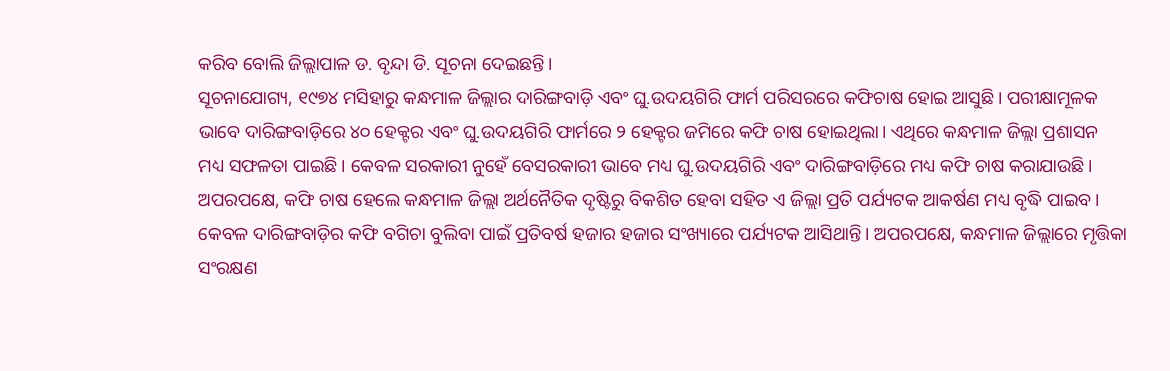କରିବ ବୋଲି ଜିଲ୍ଲାପାଳ ଡ. ବୃନ୍ଦା ଡି. ସୂଚନା ଦେଇଛନ୍ତି।
ସୂଚନାଯୋଗ୍ୟ, ୧୯୭୪ ମସିହାରୁ କନ୍ଧମାଳ ଜିଲ୍ଲାର ଦାରିଙ୍ଗବାଡ଼ି ଏବଂ ଘୁ.ଉଦୟଗିରି ଫାର୍ମ ପରିସରରେ କଫିଚାଷ ହୋଇ ଆସୁଛି। ପରୀକ୍ଷାମୂଳକ ଭାବେ ଦାରିଙ୍ଗବାଡ଼ିରେ ୪୦ ହେକ୍ଟର ଏବଂ ଘୁ.ଉଦୟଗିରି ଫାର୍ମରେ ୨ ହେକ୍ଟର ଜମିରେ କଫି ଚାଷ ହୋଇଥିଲା। ଏଥିରେ କନ୍ଧମାଳ ଜିଲ୍ଲା ପ୍ରଶାସନ ମଧ୍ୟ ସଫଳତା ପାଇଛି। କେବଳ ସରକାରୀ ନୁହେଁ ବେସରକାରୀ ଭାବେ ମଧ୍ୟ ଘୁ.ଉଦୟଗିରି ଏବଂ ଦାରିଙ୍ଗବାଡ଼ିରେ ମଧ୍ୟ କଫି ଚାଷ କରାଯାଉଛି। ଅପରପକ୍ଷେ, କଫି ଚାଷ ହେଲେ କନ୍ଧମାଳ ଜିଲ୍ଲା ଅର୍ଥନୈତିକ ଦୃଷ୍ଟିରୁ ବିକଶିତ ହେବା ସହିତ ଏ ଜିଲ୍ଲା ପ୍ରତି ପର୍ଯ୍ୟଟକ ଆକର୍ଷଣ ମଧ୍ୟ ବୃଦ୍ଧି ପାଇବ। କେବଳ ଦାରିଙ୍ଗବାଡ଼ିର କଫି ବଗିଚା ବୁଲିବା ପାଇଁ ପ୍ରତିବର୍ଷ ହଜାର ହଜାର ସଂଖ୍ୟାରେ ପର୍ଯ୍ୟଟକ ଆସିଥାନ୍ତି। ଅପରପକ୍ଷେ, କନ୍ଧମାଳ ଜିଲ୍ଲାରେ ମୃତ୍ତିକା ସଂରକ୍ଷଣ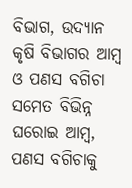ବିଭାଗ, ଉଦ୍ୟାନ କୃଷି ବିଭାଗର ଆମ୍ବ ଓ ପଣସ ବଗିଚା ସମେତ ବିଭିନ୍ନ ଘରୋଇ ଆମ୍ବ, ପଣସ ବଗିଚାକୁ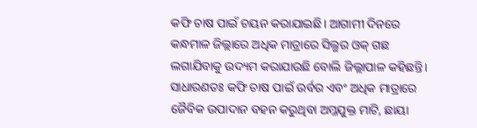କଫି ଚାଷ ପାଇଁ ଚୟନ କରାଯାଇଛି। ଆଗାମୀ ଦିନରେ କନ୍ଧମାଳ ଜିଲ୍ଲାରେ ଅଧିକ ମାତ୍ରାରେ ସିଲ୍ଭର ଓକ୍ ଗଛ ଲଗାଯିବାକୁ ଉଦ୍ୟମ କରାଯାଉଛି ବୋଲି ଜିଲ୍ଲାପାଳ କହିଛନ୍ତି।
ସାଧାରଣତଃ କଫି ଚାଷ ପାଇଁ ଉର୍ବର ଏବଂ ଅଧିକ ମାତ୍ରାରେ ଜୈବିକ ଉପାଦାନ ବହନ କରୁଥିବା ଅମ୍ଳଯୁକ୍ତ ମାଟି, ଛାୟା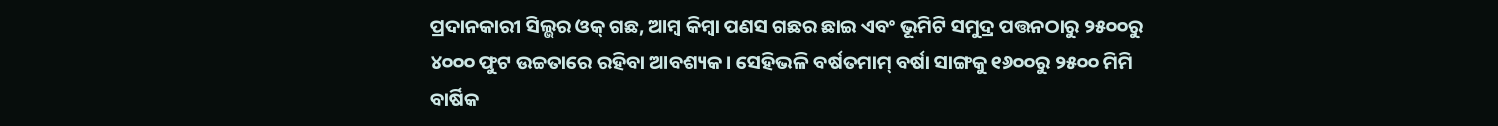ପ୍ରଦାନକାରୀ ସିଲ୍ଭର ଓକ୍ ଗଛ, ଆମ୍ବ କିମ୍ବା ପଣସ ଗଛର ଛାଇ ଏବଂ ଭୂମିଟି ସମୁଦ୍ର ପତ୍ତନଠାରୁ ୨୫୦୦ରୁ ୪୦୦୦ ଫୁଟ ଉଚ୍ଚତାରେ ରହିବା ଆବଶ୍ୟକ। ସେହିଭଳି ବର୍ଷତମାମ୍ ବର୍ଷା ସାଙ୍ଗକୁ ୧୬୦୦ରୁ ୨୫୦୦ ମିମି ବାର୍ଷିକ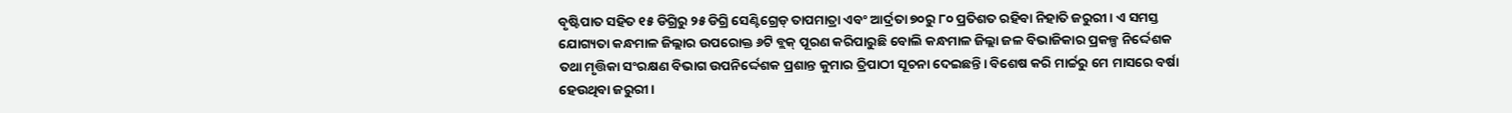ବୃଷ୍ଟିପାତ ସହିତ ୧୫ ଡିଗ୍ରିରୁ ୨୫ ଡିଗ୍ରି ସେଣ୍ଟିଗ୍ରେଡ୍ ତାପମାତ୍ରା ଏବଂ ଆର୍ଦ୍ରତା ୭୦ରୁ ୮୦ ପ୍ରତିଶତ ରହିବା ନିହାତି ଜରୁରୀ। ଏ ସମସ୍ତ ଯୋଗ୍ୟତା କନ୍ଧମାଳ ଜିଲ୍ଲାର ଉପରୋକ୍ତ ୬ଟି ବ୍ଲକ୍ ପୂରଣ କରିପାରୁଛି ବୋଲି କନ୍ଧମାଳ ଜିଲ୍ଲା ଜଳ ବିଭାଜିକାର ପ୍ରକଳ୍ପ ନିର୍ଦ୍ଦେଶକ ତଥା ମୃତ୍ତିକା ସଂରକ୍ଷଣ ବିଭାଗ ଉପନିର୍ଦ୍ଦେଶକ ପ୍ରଶାନ୍ତ କୁମାର ତ୍ରିପାଠୀ ସୂଚନା ଦେଇଛନ୍ତି। ବିଶେଷ କରି ମାର୍ଚ୍ଚରୁ ମେ ମାସରେ ବର୍ଷା ହେଉଥିବା ଜରୁରୀ।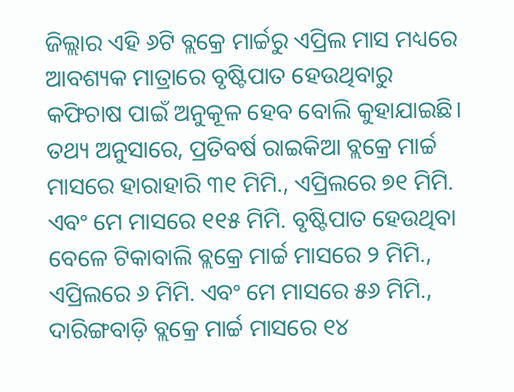ଜିଲ୍ଲାର ଏହି ୬ଟି ବ୍ଲକ୍ରେ ମାର୍ଚ୍ଚରୁ ଏପ୍ରିଲ ମାସ ମଧ୍ୟରେ ଆବଶ୍ୟକ ମାତ୍ରାରେ ବୃଷ୍ଟିପାତ ହେଉଥିବାରୁ କଫିଚାଷ ପାଇଁ ଅନୁକୂଳ ହେବ ବୋଲି କୁହାଯାଇଛି।
ତଥ୍ୟ ଅନୁସାରେ, ପ୍ରତିବର୍ଷ ରାଇକିଆ ବ୍ଲକ୍ରେ ମାର୍ଚ୍ଚ ମାସରେ ହାରାହାରି ୩୧ ମିମି., ଏପ୍ରିଲରେ ୭୧ ମିମି. ଏବଂ ମେ ମାସରେ ୧୧୫ ମିମି. ବୃଷ୍ଟିପାତ ହେଉଥିବା ବେଳେ ଟିକାବାଲି ବ୍ଲକ୍ରେ ମାର୍ଚ୍ଚ ମାସରେ ୨ ମିମି., ଏପ୍ରିଲରେ ୬ ମିମି. ଏବଂ ମେ ମାସରେ ୫୬ ମିମି., ଦାରିଙ୍ଗବାଡ଼ି ବ୍ଲକ୍ରେ ମାର୍ଚ୍ଚ ମାସରେ ୧୪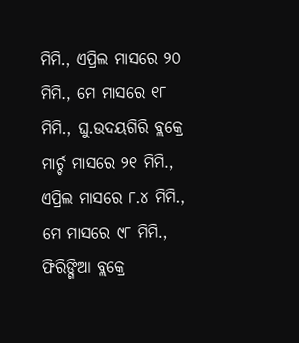ମିମି., ଏପ୍ରିଲ ମାସରେ ୨୦ ମିମି., ମେ ମାସରେ ୧୮ ମିମି., ଘୁ.ଉଦୟଗିରି ବ୍ଲକ୍ରେ ମାର୍ଚ୍ଚ ମାସରେ ୨୧ ମିମି., ଏପ୍ରିଲ ମାସରେ ୮.୪ ମିମି., ମେ ମାସରେ ୯୮ ମିମି., ଫିରିଙ୍ଗିଆ ବ୍ଲକ୍ରେ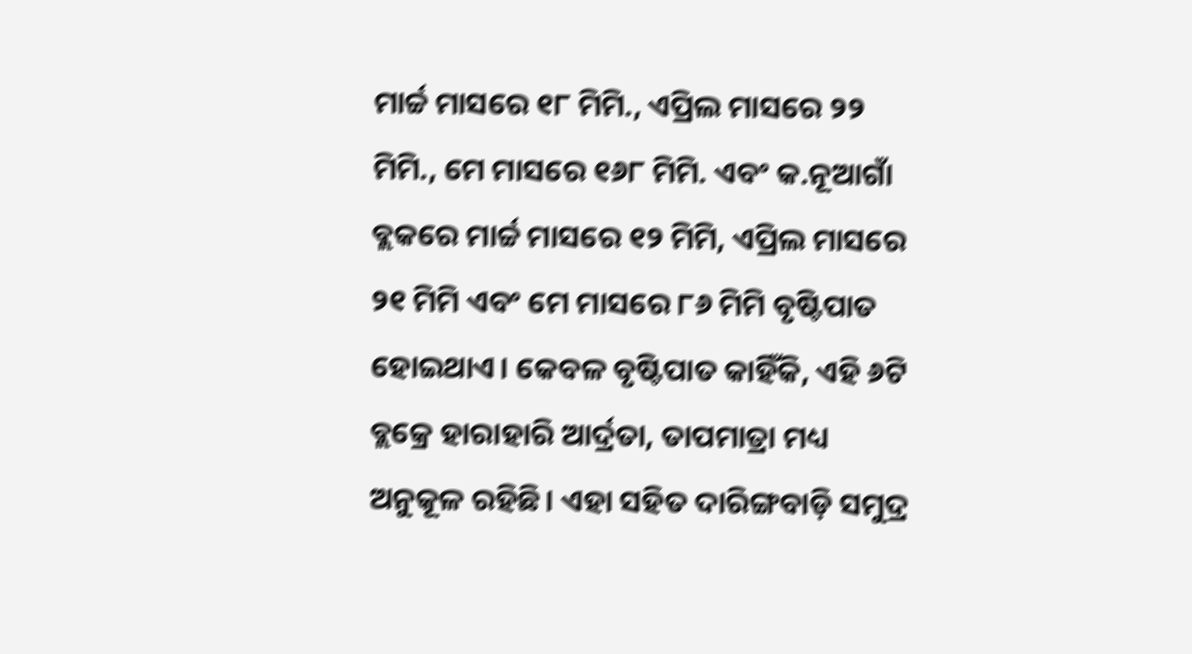ମାର୍ଚ୍ଚ ମାସରେ ୧୮ ମିମି., ଏପ୍ରିଲ ମାସରେ ୨୨ ମିମି., ମେ ମାସରେ ୧୬୮ ମିମି. ଏବଂ କ.ନୂଆଗାଁ ବ୍ଲକରେ ମାର୍ଚ୍ଚ ମାସରେ ୧୨ ମିମି, ଏପ୍ରିଲ ମାସରେ ୨୧ ମିମି ଏବଂ ମେ ମାସରେ ୮୬ ମିମି ବୃଷ୍ଟିପାତ ହୋଇଥାଏ। କେବଳ ବୃଷ୍ଟିପାତ କାହିଁକି, ଏହି ୬ଟି ବ୍ଲକ୍ରେ ହାରାହାରି ଆର୍ଦ୍ରତା, ତାପମାତ୍ରା ମଧ୍ୟ ଅନୁକୂଳ ରହିଛି। ଏହା ସହିତ ଦାରିଙ୍ଗବାଡ଼ି ସମୁଦ୍ର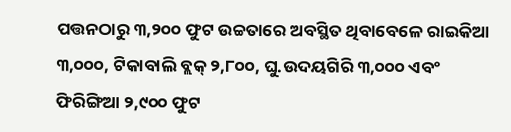ପତ୍ତନଠାରୁ ୩,୨୦୦ ଫୁଟ ଉଚ୍ଚତାରେ ଅବସ୍ଥିତ ଥିବାବେଳେ ରାଇକିଆ ୩,୦୦୦, ଟିକାବାଲି ବ୍ଲକ୍ ୨,୮୦୦, ଘୁ.ଉଦୟଗିରି ୩,୦୦୦ ଏବଂ ଫିରିଙ୍ଗିଆ ୨,୯୦୦ ଫୁଟ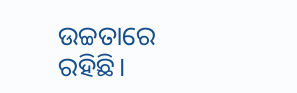ଉଚ୍ଚତାରେ ରହିଛି।